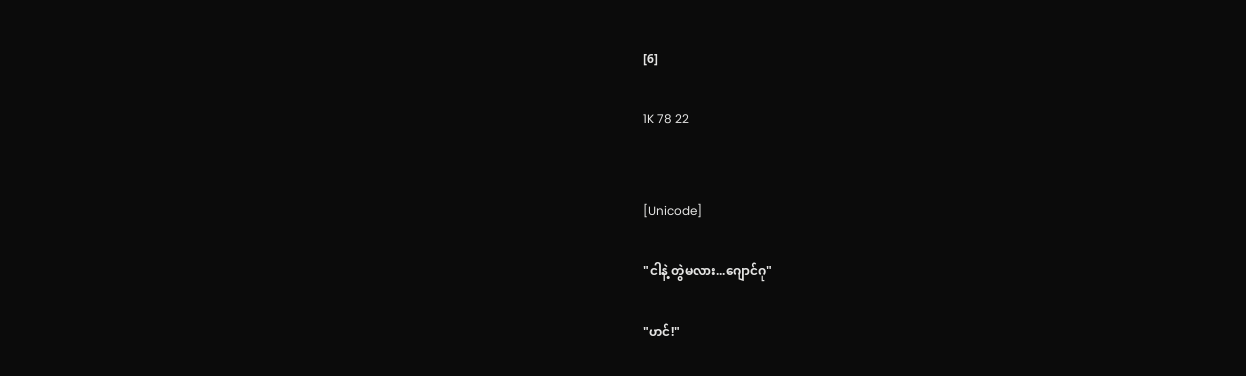[6]

1K 78 22


[Unicode]

"ငါနဲ့ တွဲမလား...ဂျောင်ဂု"

"ဟင်!"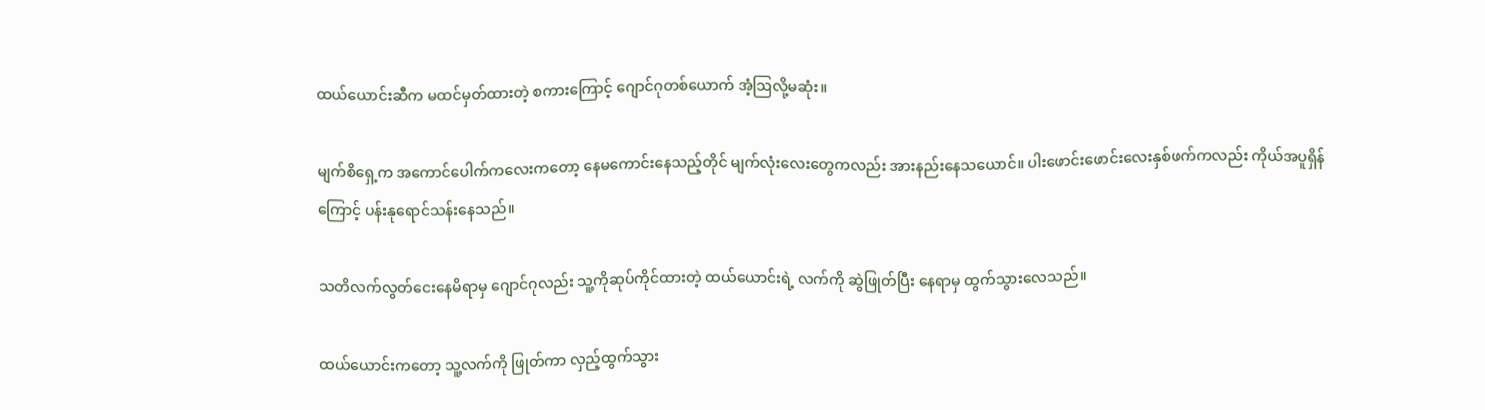ထယ်ယောင်းဆီက မထင်မှတ်ထားတဲ့ စကားကြောင့် ဂျောင်ဂုတစ်ယောက် အံ့ဩလို့မဆုံး။

မျက်စိရှေ့က အကောင်ပေါက်ကလေးကတော့ နေမကောင်းနေသည့်တိုင် မျက်လုံးလေးတွေကလည်း အားနည်းနေသယောင်။ ပါးဖောင်းဖောင်းလေးနှစ်ဖက်ကလည်း ကိုယ်အပူရှိန်ကြောင့် ပန်းနုရောင်သန်းနေသည်။

သတိလက်လွတ်ငေးနေမိရာမှ ဂျောင်ဂုလည်း သူ့ကိုဆုပ်ကိုင်ထားတဲ့ ထယ်ယောင်းရဲ့ လက်ကို ဆွဲဖြုတ်ပြီး နေရာမှ ထွက်သွားလေသည်။

ထယ်ယောင်းကတော့ သူ့လက်ကို ဖြုတ်ကာ လှည့်ထွက်သွား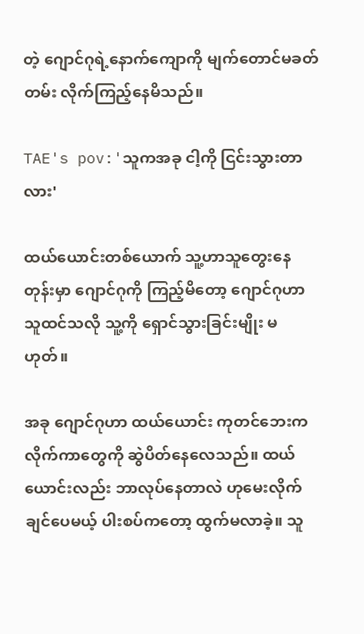တဲ့ ဂျောင်ဂုရဲ့နောက်ကျောကို မျက်တောင်မခတ်တမ်း လိုက်ကြည့်နေမိသည်။

TAE's pov:'သူကအခု ငါ့ကို ငြင်းသွားတာလား'

ထယ်ယောင်းတစ်ယောက် သူ့ဟာသူ‌‌တွေးနေတုန်းမှာ ဂျောင်ဂုကို ကြည့်မိတော့ ဂျောင်ဂုဟာ သူထင်သလို သူ့ကို ရှောင်သွားခြင်းမျိုး မဟုတ်။

အခု ဂျောင်ဂုဟာ ထယ်ယောင်း ကုတင်ဘေးက လိုက်ကာတွေကို ဆွဲပိတ်နေလေသည်။ ထယ်ယောင်းလည်း ဘာလုပ်နေတာလဲ ဟုမေးလိုက်ချင်ပေမယ့် ပါးစပ်ကတော့ ထွက်မလာခဲ့။ သူ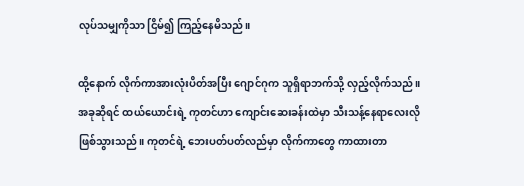လုပ်သမျှကိုသာ ငြိမ်၍ ကြည့်နေမိသည်။

ထို့နောက် လိုက်ကာအားလုံးပိတ်အပြီး ဂျောင်ဂုက သူရှိရာဘက်သို့ လှည့်လိုက်သည်။ အခုဆိုရင် ထယ်ယောင်းရဲ့ ကုတင်ဟာ ကျောင်းဆေးခန်းထဲမှာ သီးသန့်နေရာလေးလို ဖြစ်သွားသည်။ ကုတင်ရဲ့ ဘေးပတ်ပတ်လည်မှာ လိုက်ကာတွေ ကာထားတာ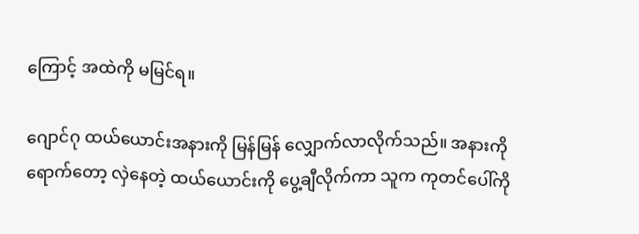ကြောင့် အထဲကို မမြင်ရ။

ဂျောင်ဂု ထယ်ယောင်းအနားကို မြန်မြန် လျှောက်လာလိုက်သည်။ အနားကို ရောက်တော့ လှဲနေတဲ့ ထယ်ယောင်းကို ပွေ့ချီလိုက်ကာ သူက ကုတင်ပေါ်ကို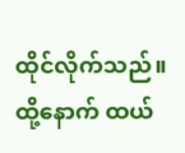ထိုင်လိုက်သည်။ ထို့နောက် ထယ်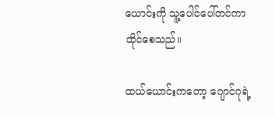ယောင်းကို သူ့ပေါင်ပေါ်တင်ကာ ထိုင်စေသည်။

ထယ်ယောင်းကတော့ ဂျောင်ဂုရဲ့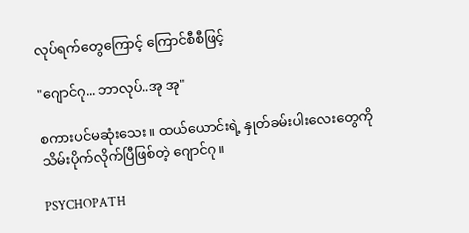လုပ်ရက်တွေကြောင့် ကြောင်စီစီဖြင့်

"ဂျောင်ဂု... ဘာလုပ်..အု အု"

စကားပင်မဆုံးသေး။ ထယ်ယောင်းရဲ့ နှုတ်ခမ်းပါးလေးတွေကို သိမ်းပိုက်လိုက်ပြီဖြစ်တဲ့ ဂျောင်ဂု။

PSYCHOPATH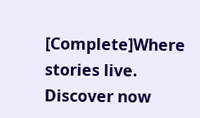[Complete]Where stories live. Discover now